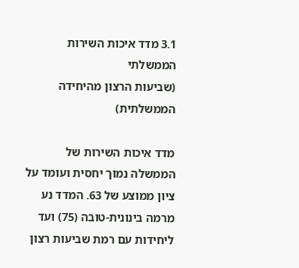3.1 מדד איכות השירות הממשלתי
(שביעות הרצון מהיחידה הממשלתית)

מדד איכות השירות של הממשלה נמוך יחסית ועומד על ציון ממוצע של 63. המדד נע מרמה בינונית-טובה (75) ועד ליחידות עם רמת שביעות רצון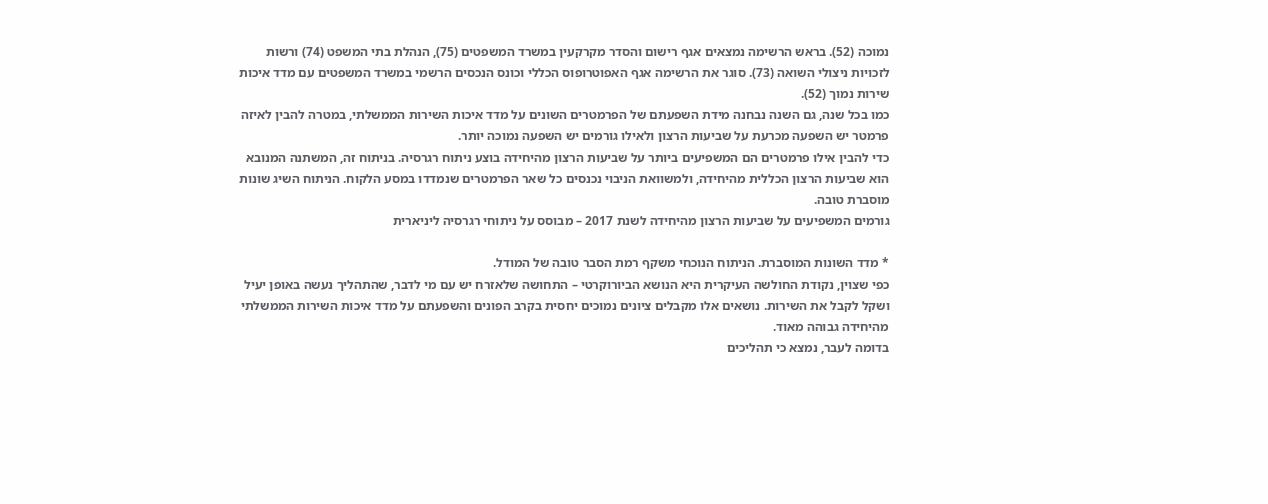נמוכה (52). בראש הרשימה נמצאים אגף רישום והסדר מקרקעין במשרד המשפטים (75), הנהלת בתי המשפט (74) ורשות לזכויות ניצולי השואה (73). סוגר את הרשימה אגף האפוטרופוס הכללי וכונס הנכסים הרשמי במשרד המשפטים עם מדד איכות שירות נמוך (52).
כמו בכל שנה, גם השנה נבחנה מידת השפעתם של הפרמטרים השונים על מדד איכות השירות הממשלתי, במטרה להבין לאיזה פרמטר יש השפעה מכרעת על שביעות הרצון ולאילו גורמים יש השפעה נמוכה יותר.
כדי להבין אילו פרמטרים הם המשפיעים ביותר על שביעות הרצון מהיחידה בוצע ניתוח רגרסיה. בניתוח זה, המשתנה המנובא הוא שביעות הרצון הכללית מהיחידה, ולמשוואת הניבוי נכנסים כל שאר הפרמטרים שנמדדו במסע הלקוח. הניתוח השיג שונות מוסברת טובה.
גורמים המשפיעים על שביעות הרצון מהיחידה לשנת 2017 – מבוסס על ניתוחי רגרסיה ליניארית

* מדד השונות המוסברת. הניתוח הנוכחי משקף רמת הסבר טובה של המודל.
כפי שצוין, נקודת החולשה העיקרית היא הנושא הביורוקרטי – התחושה שלאזרח יש עם מי לדבר, שהתהליך נעשה באופן יעיל ושקל לקבל את השירות. נושאים אלו מקבלים ציונים נמוכים יחסית בקרב הפונים והשפעתם על מדד איכות השירות הממשלתי מהיחידה גבוהה מאוד.
בדומה לעבר, נמצא כי תהליכים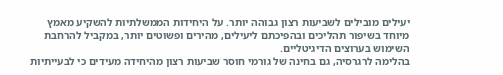יעילים מובילים לשביעות רצון גבוהה יותר. על היחידות הממשלתיות להשקיע מאמץ מיוחד בשיפור תהליכים ובהפיכתם ליעילים, מהירים ופשוטים יותר, במקביל להרחבת השימוש בערוצים הדיגיטליים.
בהלימה לרגרסיה, גם בחינה של גורמי חוסר שביעות רצון מהיחידה מעידים כי לבעייתיות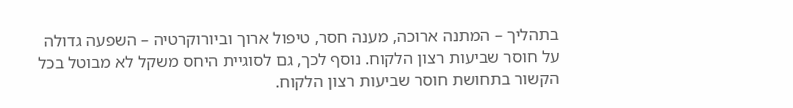בתהליך – המתנה ארוכה, מענה חסר, טיפול ארוך וביורוקרטיה – השפעה גדולה על חוסר שביעות רצון הלקוח. נוסף לכך, גם לסוגיית היחס משקל לא מבוטל בכל הקשור בתחושת חוסר שביעות רצון הלקוח.